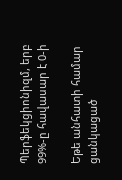Պերֆեկցիոնիզմ, երբ 99%-ը հավասար է 0-ի

Եթե անհատի համար ցանկացած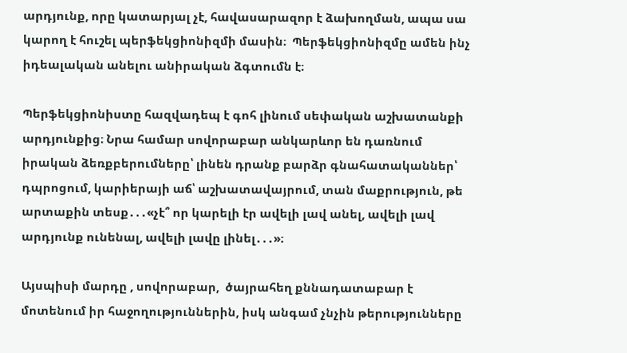արդյունք, որը կատարյալ չէ, հավասարազոր է ձախողման, ապա սա կարող է հուշել պերֆեկցիոնիզմի մասին։  Պերֆեկցիոնիզմը ամեն ինչ իդեալական անելու անիրական ձգտումն է։

Պերֆեկցիոնիստը հազվադեպ է գոհ լինում սեփական աշխատանքի արդյունքից։ Նրա համար սովորաբար անկարևոր են դառնում իրական ձեռքբերումները՝ լինեն դրանք բարձր գնահատականներ՝ դպրոցում, կարիերայի աճ՝ աշխատավայրում, տան մաքրություն, թե արտաքին տեսք․․․«չէ՞ որ կարելի էր ավելի լավ անել, ավելի լավ արդյունք ունենալ, ավելի լավը լինել․․․»։

Այսպիսի մարդը , սովորաբար,  ծայրահեղ քննադատաբար է մոտենում իր հաջողություններին, իսկ անգամ չնչին թերությունները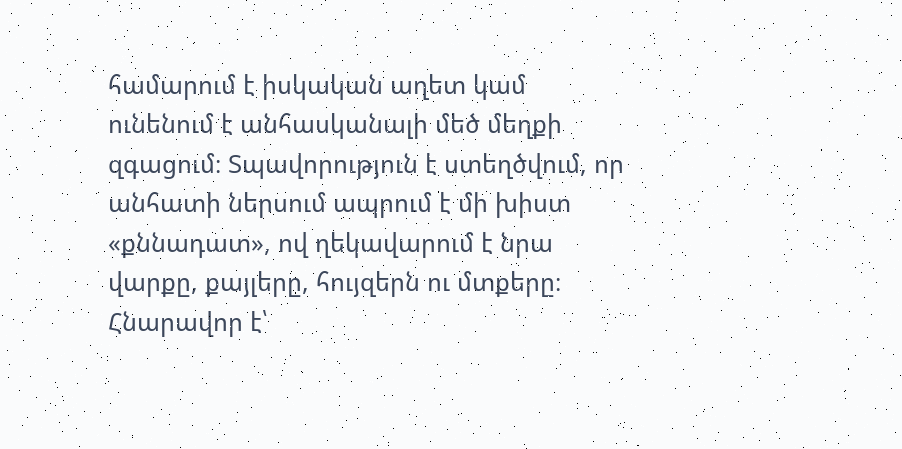համարում է իսկական աղետ կամ ունենում է անհասկանալի մեծ մեղքի զգացում։ Տպավորություն է ստեղծվում, որ անհատի ներսում ապրում է մի խիստ «քննադատ», ով ղեկավարում է նրա վարքը, քայլերը, հույզերն ու մտքերը։ Հնարավոր է՝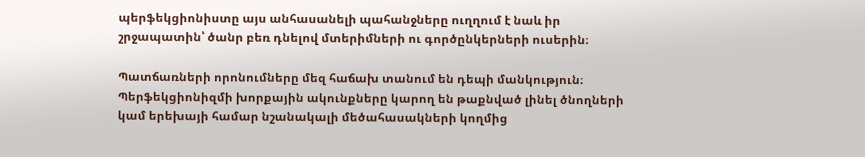պերֆեկցիոնիստը այս անհասանելի պահանջները ուղղում է նաև իր շրջապատին՝ ծանր բեռ դնելով մտերիմների ու գործընկերների ուսերին։

Պատճառների որոնումները մեզ հաճախ տանում են դեպի մանկություն։ Պերֆեկցիոնիզմի խորքային ակունքները կարող են թաքնված լինել ծնողների կամ երեխայի համար նշանակալի մեծահասակների կողմից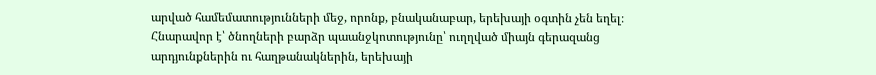արված համեմատությունների մեջ, որոնք, բնականաբար, երեխայի օգտին չեն եղել։ Հնարավոր է՝ ծնողների բարձր պաանջկոտությունը՝ ուղղված միայն գերազանց արդյունքներին ու հաղթանակներին, երեխայի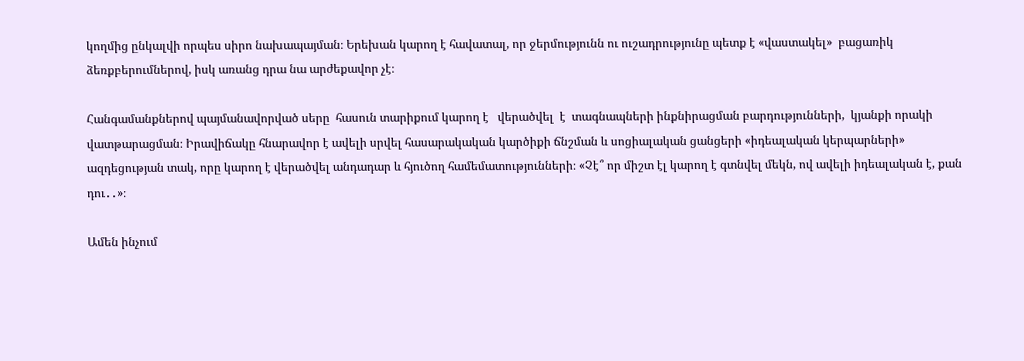կողմից ընկալվի որպես սիրո նախապայման։ Երեխան կարող է հավատալ, որ ջերմությունն ու ուշադրությունը պետք է «վաստակել»  բացառիկ ձեռքբերումներով, իսկ առանց դրա նա արժեքավոր չէ։

Հանգամանքներով պայմանավորված սերը  հասուն տարիքում կարող է   վերածվել  է  տագնապների ինքնիրացման բարդությունների,  կյանքի որակի վատթարացման։ Իրավիճակը հնարավոր է ավելի սրվել հասարակական կարծիքի ճնշման և սոցիալական ցանցերի «իդեալական կերպարների» ազդեցության տակ, որը կարող է վերածվել անդադար և հյուծող համեմատությունների։ «Չէ՞ որ միշտ էլ կարող է գտնվել մեկն, ով ավելի իդեալական է, քան դու․․»։

Ամեն ինչում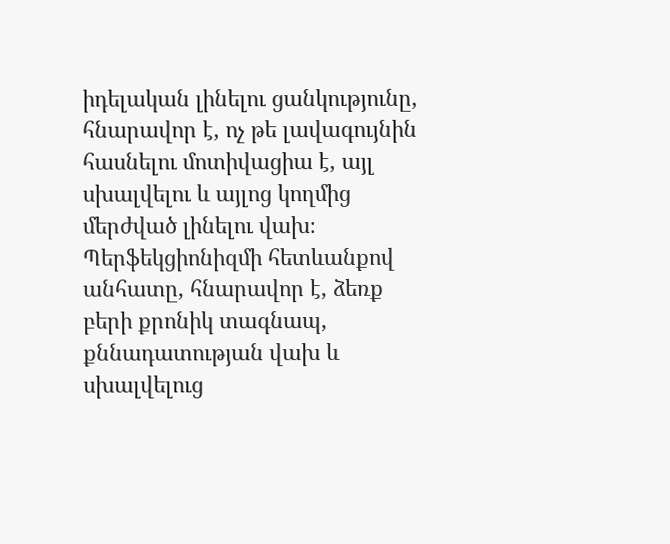իդելական լինելու ցանկությունը,  հնարավոր է, ոչ թե լավագույնին հասնելու մոտիվացիա է, այլ սխալվելու և այլոց կողմից մերժված լինելու վախ։ Պերֆեկցիոնիզմի հետևանքով անհատը, հնարավոր է, ձեռք բերի քրոնիկ տագնապ, քննադատության վախ և սխալվելուց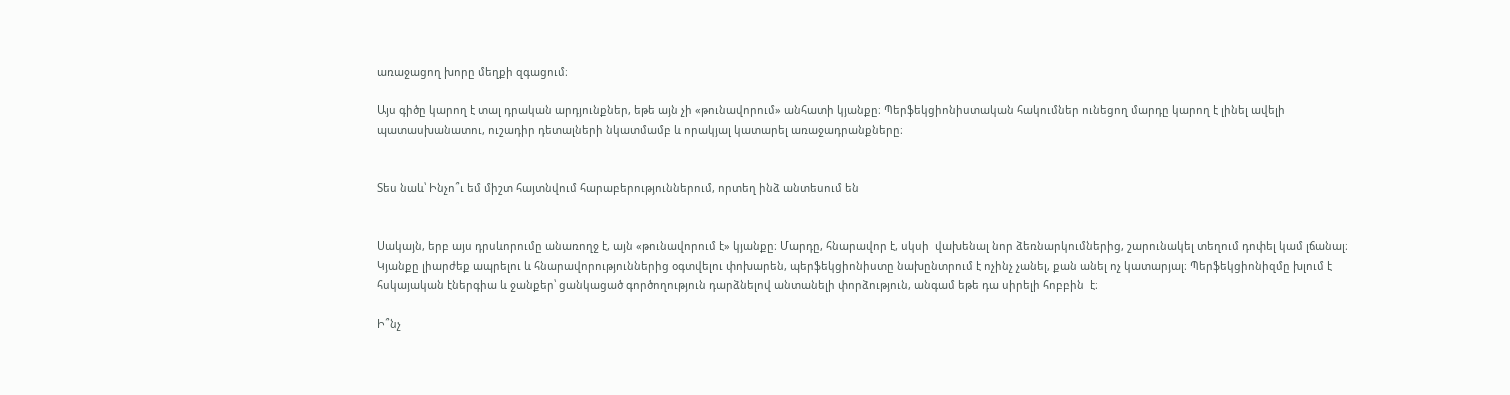առաջացող խորը մեղքի զգացում։

Այս գիծը կարող է տալ դրական արդյունքներ, եթե այն չի «թունավորում» անհատի կյանքը։ Պերֆեկցիոնիստական հակումներ ունեցող մարդը կարող է լինել ավելի պատասխանատու, ուշադիր դետալների նկատմամբ և որակյալ կատարել առաջադրանքները։


Տես նաև՝ Ինչո՞ւ եմ միշտ հայտնվում հարաբերություններում, որտեղ ինձ անտեսում են


Սակայն, երբ այս դրսևորումը անառողջ է, այն «թունավորում է» կյանքը։ Մարդը, հնարավոր է, սկսի  վախենալ նոր ձեռնարկումներից, շարունակել տեղում դոփել կամ լճանալ։ Կյանքը լիարժեք ապրելու և հնարավորություններից օգտվելու փոխարեն, պերֆեկցիոնիստը նախընտրում է ոչինչ չանել, քան անել ոչ կատարյալ։ Պերֆեկցիոնիզմը խլում է հսկայական էներգիա և ջանքեր՝ ցանկացած գործողություն դարձնելով անտանելի փորձություն, անգամ եթե դա սիրելի հոբբին  է։

Ի՞նչ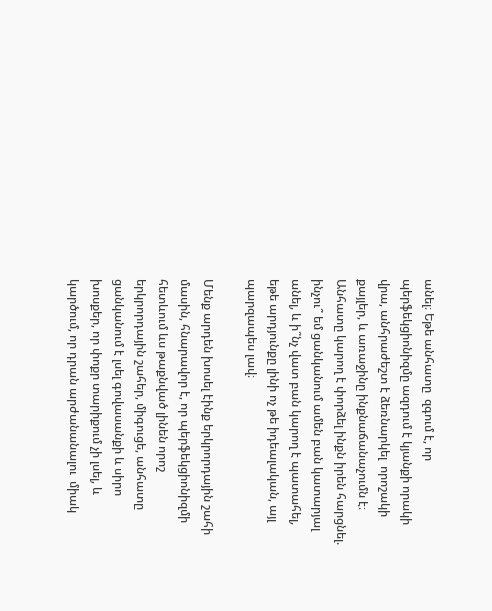անել։ Եթե անհատը  զգում է, որ պերֆեկցիոնիզմը ազդում է կյանքի որակի վրա, անհրաժեշտ է ձեռնարկել  որոշակի քայլեր, և առաջինը ինքնաճանաչումն է։ Անհատը կարող է փորձել ինքն իրեն հարցնել. ինչու՞ եմ ցանկանում ամեն բան կատարյալ անել, և ի՞նչ վատ բան կարող է պատահել, եթե արդյունքը լինի ոչ թե իդեալական, այլ պարզապես լավ։

Մենք արդեն խոսել էինք երկրորդային շահի մասին, հնարավոր է, որ պերֆեկցիոնիզմի հետևում ևս թաքնված լինեն որոշ երկրորդային շահեր, միգուցե, անհատը ցանկանում է լսել գովասանքի և սիրո խոսքեր, որ փոքր տարիքում չի լսել, և կարծում, որ դրան արժանանալու  միակ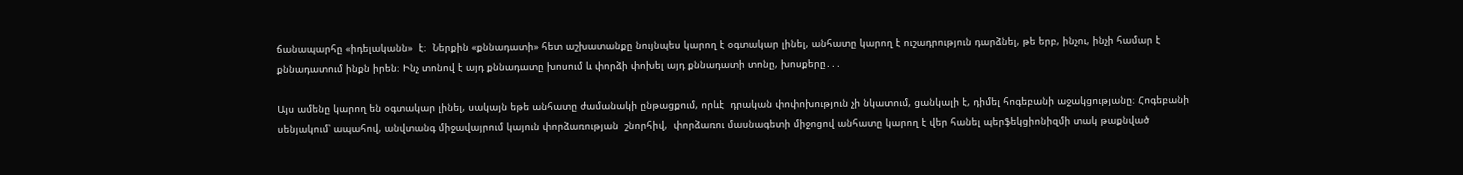ճանապարհը «իդելականն»  է։  Ներքին «քննադատի» հետ աշխատանքը նույնպես կարող է օգտակար լինել, անհատը կարող է ուշադրություն դարձնել, թե երբ, ինչու, ինչի համար է քննադատում ինքն իրեն։ Ինչ տոնով է այդ քննադատը խոսում և փորձի փոխել այդ քննադատի տոնը, խոսքերը․․․

Այս ամենը կարող են օգտակար լինել, սակայն եթե անհատը ժամանակի ընթացքում, որևէ  դրական փոփոխություն չի նկատում, ցանկալի է, դիմել հոգեբանի աջակցությանը։ Հոգեբանի սենյակում՝ ապահով, անվտանգ միջավայրում կայուն փորձառության  շնորհիվ,  փորձառու մասնագետի միջոցով անհատը կարող է վեր հանել պերֆեկցիոնիզմի տակ թաքնված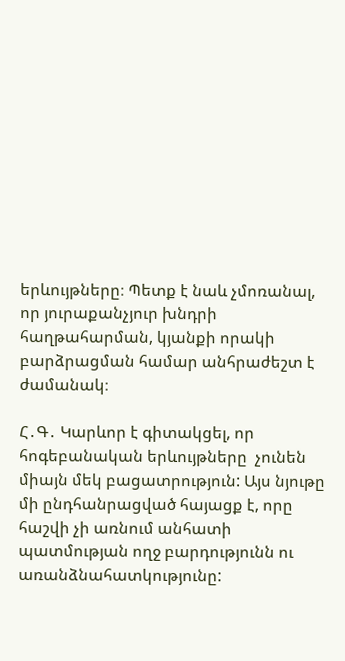երևույթները։ Պետք է նաև չմոռանալ, որ յուրաքանչյուր խնդրի հաղթահարման, կյանքի որակի բարձրացման համար անհրաժեշտ է ժամանակ։

Հ․Գ․ Կարևոր է գիտակցել, որ հոգեբանական երևույթները  չունեն միայն մեկ բացատրություն: Այս նյութը մի ընդհանրացված հայացք է, որը հաշվի չի առնում անհատի պատմության ողջ բարդությունն ու առանձնահատկությունը: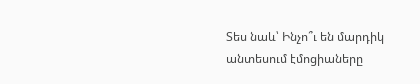Տես նաև՝ Ինչո՞ւ են մարդիկ անտեսում էմոցիաները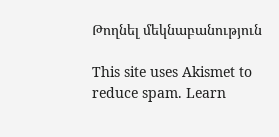Թողնել մեկնաբանություն

This site uses Akismet to reduce spam. Learn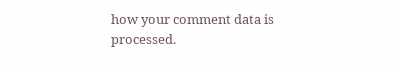how your comment data is processed.